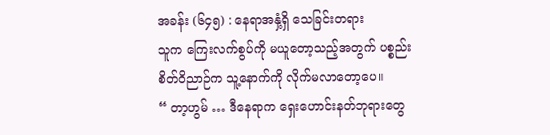အခန်း (၆၄၅) : နေရာအနှံ့ရှိ သေခြင်းတရား
သူက ကြေးလက်စွပ်ကို မယူတော့သည့်အတွက် ပစ္စည်း စိတ်ဝိညာဉ်က သူ့နောက်ကို လိုက်မလာတော့ပေ။
“ တာ့ဟွမ် … ဒီနေရာက ရှေးဟောင်းနတ်ဘုရားတွေ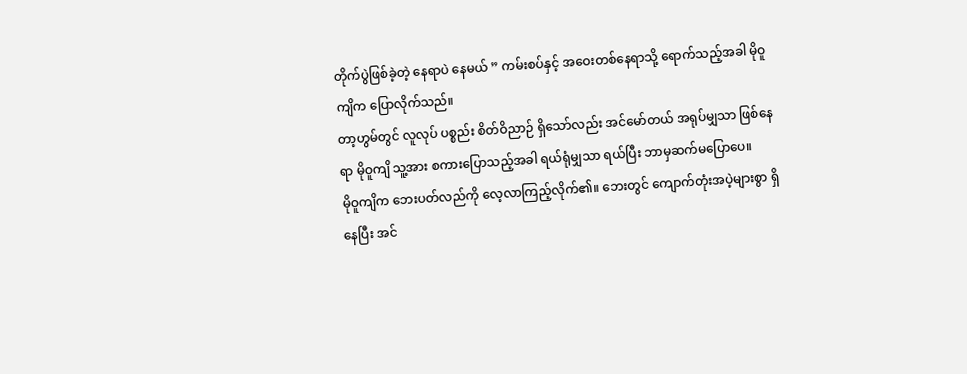တိုက်ပွဲဖြစ်ခဲ့တဲ့ နေရာပဲ နေမယ် ” ကမ်းစပ်နှင့် အဝေးတစ်နေရာသို့ ရောက်သည့်အခါ မိုဝူကျိက ပြောလိုက်သည်။
တာ့ဟွမ်တွင် လူလုပ် ပစ္စည်း စိတ်ဝိညာဉ် ရှိသော်လည်း အင်မော်တယ် အရုပ်မျှသာ ဖြစ်နေရာ မိုဝူကျိ သူ့အား စကားပြောသည့်အခါ ရယ်ရုံမျှသာ ရယ်ပြီး ဘာမှဆက်မပြောပေ။
မိုဝူကျိက ဘေးပတ်လည်ကို လေ့လာကြည့်လိုက်၏။ ဘေးတွင် ကျောက်တုံးအပဲ့များစွာ ရှိနေပြီး အင်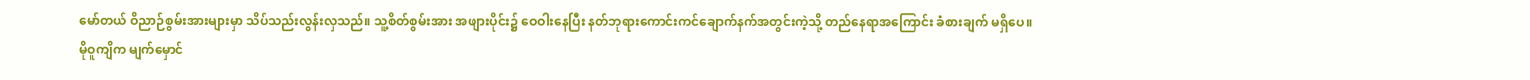မော်တယ် ဝိညာဉ်စွမ်းအားများမှာ သိပ်သည်းလွန်းလှသည်။ သူ့စိတ်စွမ်းအား အဖျားပိုင်း၌ ဝေဝါးနေပြီး နတ်ဘုရားကောင်းကင်ချောက်နက်အတွင်းကဲ့သို့ တည်နေရာအကြောင်း ခံစားချက် မရှိပေ။
မိုဝူကျိက မျက်မှောင်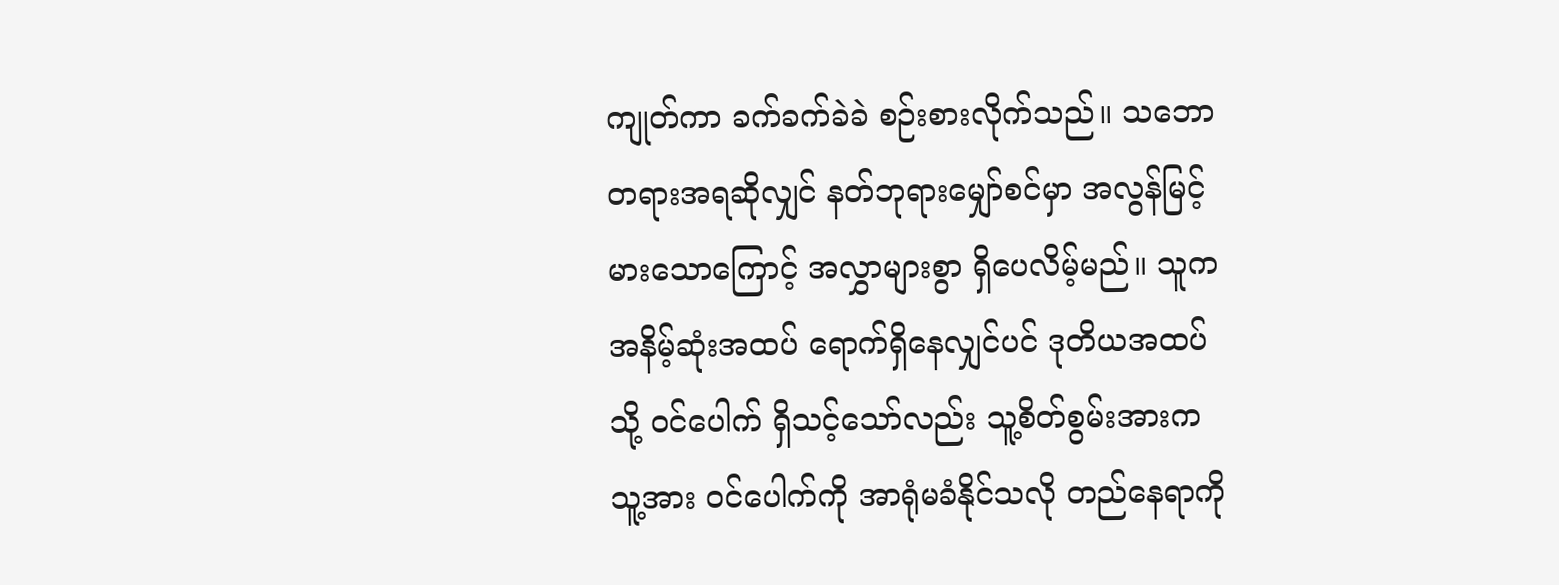ကျုတ်ကာ ခက်ခက်ခဲခဲ စဉ်းစားလိုက်သည်။ သဘောတရားအရဆိုလျှင် နတ်ဘုရားမျှော်စင်မှာ အလွန်မြင့်မားသောကြောင့် အလွှာများစွာ ရှိပေလိမ့်မည်။ သူက အနိမ့်ဆုံးအထပ် ရောက်ရှိနေလျှင်ပင် ဒုတိယအထပ်သို့ ဝင်ပေါက် ရှိသင့်သော်လည်း သူ့စိတ်စွမ်းအားက သူ့အား ဝင်ပေါက်ကို အာရုံမခံနိုင်သလို တည်နေရာကို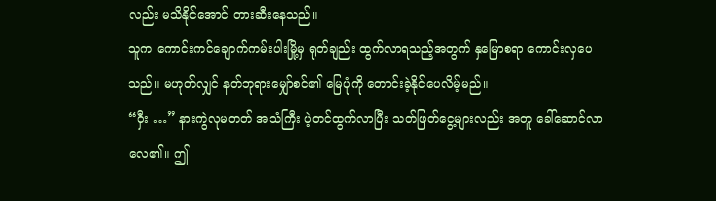လည်း မသိနိုင်အောင် တားဆီးနေသည်။
သူက ကောင်းကင်ချောက်ကမ်းပါးမြို့မှ ရုတ်ချည်း ထွက်လာရသည့်အတွက် နှမြောစရာ ကောင်းလှပေသည်။ မဟုတ်လျှင် နတ်ဘုရားမျှော်စင်၏ မြေပုံကို တောင်းခဲ့နိုင်ပေလိမ့်မည်။
“ဝှီး …” နားကွဲလုမတတ် အသံကြီး ပဲ့တင်ထွက်လာပြီး သတ်ဖြတ်ငွေ့များလည်း အတူ ခေါ်ဆောင်လာလေ၏။ ဤ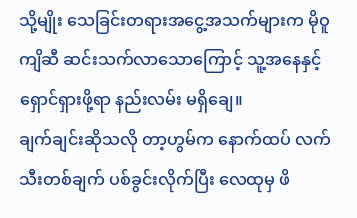သို့မျိုး သေခြင်းတရားအငွေ့အသက်များက မိုဝူကျိဆီ ဆင်းသက်လာသောကြောင့် သူ့အနေနှင့် ရှောင်ရှားဖို့ရာ နည်းလမ်း မရှိချေ။
ချက်ချင်းဆိုသလို တာ့ဟွမ်က နောက်ထပ် လက်သီးတစ်ချက် ပစ်ခွင်းလိုက်ပြီး လေထုမှ ဖိ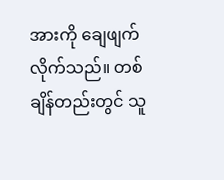အားကို ချေဖျက်လိုက်သည်။ တစ်ချိန်တည်းတွင် သူ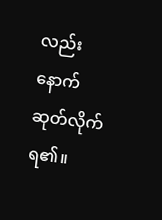လည်း နောက်ဆုတ်လိုက်ရ၏။